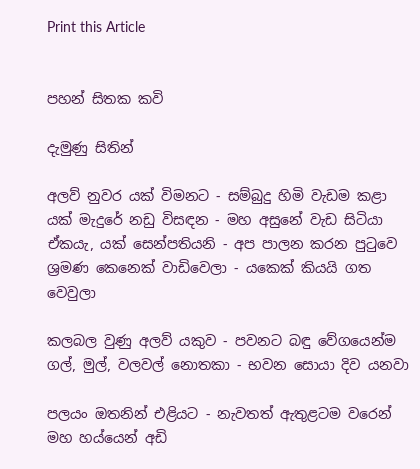Print this Article


පහන් සිතක කවි

දැමුණු සිතින්

අලව් නුවර යක් විමනට - සම්බුදු හිමි වැඩම කළා
යක් මැදුරේ නඩු විසඳන - මහ අසුනේ වැඩ සිටියා
ඒකයැ, යක් සෙන්පතියනි - අප පාලන කරන පුටුවෙ
ශ්‍රමණ කෙනෙක් වාඩිවෙලා - යකෙක් කියයි ගත වෙවුලා

කලබල වුණු අලව් යකුව - පවනට බඳු වේගයෙන්ම
ගල්, මුල්, වලවල් නොතකා - භවන සොයා දිව යනවා

පලයං ඔතනින් එළියට - නැවතත් ඇතුළටම වරෙන්
මහ හය්යෙන් අඩි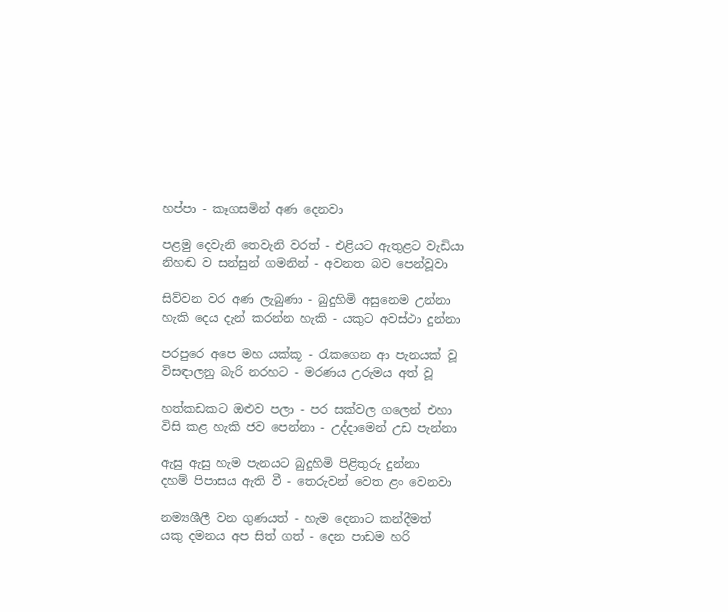හප්පා - කෑගසමින් අණ දෙනවා

පළමු දෙවැනි තෙවැනි වරත් - එළියට ඇතුළට වැඩියා
නිහඬ ව සන්සුන් ගමනින් - අවනත බව පෙන්වූවා

සිව්වන වර අණ ලැබුණා - බුදුහිමි අසුනෙම උන්නා
හැකි දෙය දැන් කරන්න හැකි - යකුට අවස්ථා දුන්නා

පරපුරෙ අපෙ මහ යක්කූ - රැකගෙන ආ පැනයක් වූ
විසඳාලනු බැරි නරහට - මරණය උරුමය අත් වූ

හත්කඩකට ඔළුව පලා - පර සක්වල ගලෙන් එහා
විසි කළ හැකි ජව පෙන්නා - උද්දාමෙන් උඩ පැන්නා

ඇසු ඇසු හැම පැනයට බුදුහිමි පිළිතුරු දුන්නා
දහම් පිපාසය ඇති වී - තෙරුවන් වෙත ළං වෙනවා

නම්‍යශීලී වන ගුණයත් - හැම දෙනාට කන්දීමත්
යකු දමනය අප සිත් ගත් - දෙන පාඩම හරි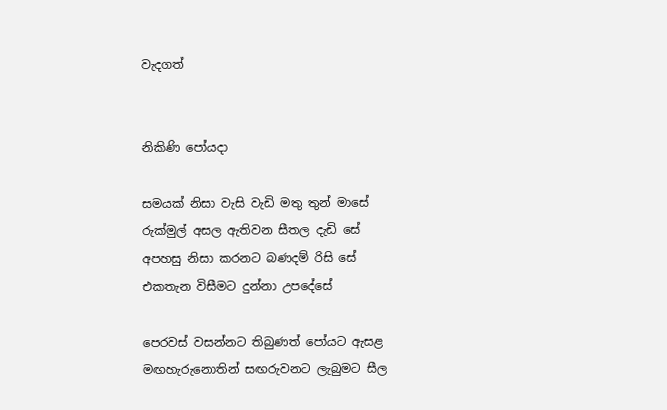වැදගත්


නිකිණි පෝයදා

සමයක් නිසා වැසි වැඩි මතු තුන් මාසේ
රුක්මුල් අසල ඇතිවන සීතල දැඩි සේ
අපහසු නිසා කරනට බණදම් රිසි සේ
එකතැන විසීමට දුන්නා උපදේසේ

පෙරවස් වසන්නට තිබුණත් පෝයට ඇසළ
මඟහැරුනොතින් සඟරුවනට ලැබුමට සීල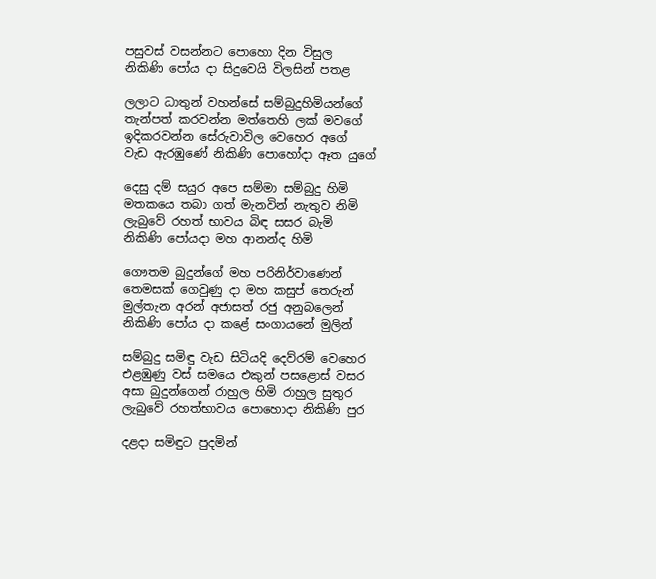පසුවස් වසන්නට පොහො දින විසුල
නිකිණි පෝය දා සිදුවෙයි විලසින් පතළ

ලලාට ධාතුන් වහන්සේ සම්බුදුහිමියන්ගේ
තැන්පත් කරවන්න මත්තෙහි ලක් මවගේ
ඉදිකරවන්න සේරුවාවිල වෙහෙර අගේ
වැඩ ඇරඹුණේ නිකිණි පොහෝදා ඈත යුගේ

දෙසු දම් සයුර අපෙ සම්මා සම්බුදු හිමි
මතකයෙ තබා ගත් මැනවින් නැතුව නිමි
ලැබුවේ රහත් භාවය බිඳ සසර බැමි
නිකිණි පෝයදා මහ ආනන්ද හිමි

ගෞතම බුදුන්ගේ මහ පරිනිර්වාණෙන්
තෙමසක් ගෙවුණු දා මහ කසුප් තෙරුන්
මුල්තැන අරන් අජාසත් රජු අනුබලෙන්
නිකිණි පෝය දා කළේ සංගායනේ මුලින්

සම්බුදු සමිඳු වැඩ සිටියදි දෙව්රම් වෙහෙර
එළඹුණු වස් සමයෙ එකුන් පසළොස් වසර
අසා බුදුන්ගෙන් රාහුල හිමි රාහුල සුතුර
ලැබුවේ රහත්භාවය පොහොදා නිකිණි පුර

දළදා සමිඳුට පුදමින්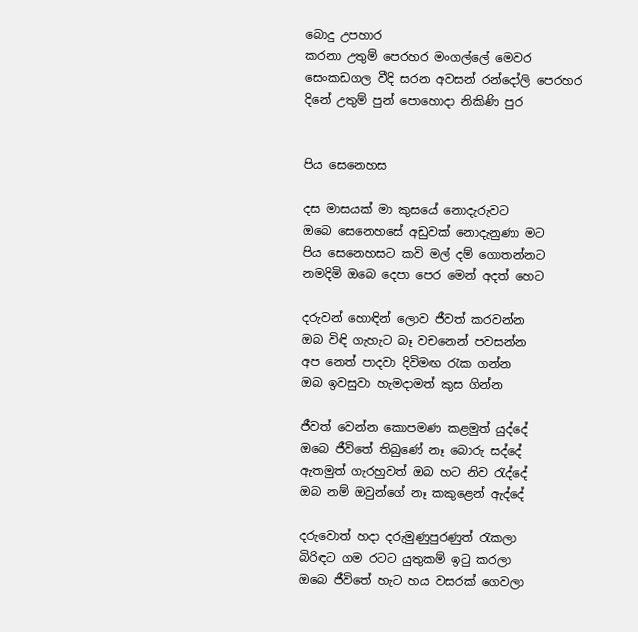බොදු උපහාර
කරනා උතුම් පෙරහර මංගල්ලේ මෙවර
සෙංකඩගල වීදි සරන අවසන් රන්දෝලි පෙරහර
දිනේ උතුම් පුන් පොහොදා නිකිණි පුර


පිය සෙනෙහස

දස මාසයක් මා කුසයේ නොදැරුවට
ඔබෙ සෙනෙහසේ අඩුවක් නොදැනුණා මට
පිය සෙනෙහසට කවි මල් දම් ගොතන්නට
නමදිමි ඔබෙ දෙපා පෙර මෙන් අදත් හෙට

දරුවන් හොඳින් ලොව ජීවත් කරවන්න
ඔබ විඳි ගැහැට බෑ වචනෙන් පවසන්න
අප නෙත් පාදවා දිවිමඟ රැක ගන්න
ඔබ ඉවසුවා හැමදාමත් කුස ගින්න

ජීවත් වෙන්න කොපමණ කළමුත් යුද්දේ
ඔබෙ ජීවිතේ තිබුණේ නෑ බොරු සද්දේ
ඇතමුත් ගැරහුවත් ඔබ හට නිව රැද්දේ
ඔබ නම් ඔවුන්ගේ නෑ කකුළෙන් ඇද්දේ

දරුවොත් හදා දරුමුණුපුරණුත් රැකලා
බිරිඳට ගම රටට යුතුකම් ඉටු කරලා
ඔබෙ ජීවිතේ හැට හය වසරක් ගෙවලා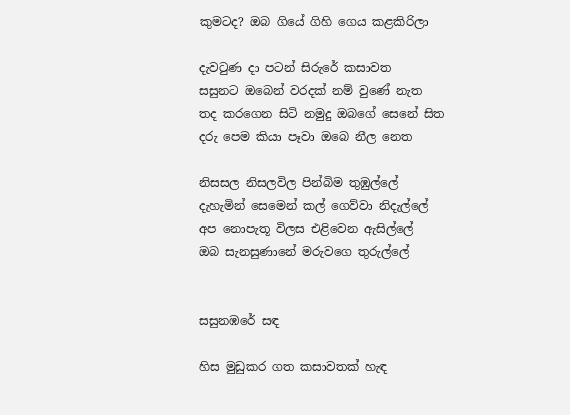කුමටද? ඔබ ගියේ ගිහි ගෙය කළකිරිලා

දැවටුණ දා පටන් සිරුරේ කසාවත
සසුනට ඔබෙන් වරදක් නම් වුණේ නැත
තද කරගෙන සිටි නමුදු ඔබගේ සෙනේ සිත
දරු පෙම කියා පෑවා ඔබෙ නීල නෙත

නිසසල නිසලවිල පින්බිම තුඹුල්ලේ
දැහැමින් සෙමෙන් කල් ගෙව්වා නිදැල්ලේ
අප නොපැතූ විලස එළිවෙන ඇසිල්ලේ
ඔබ සැනසුණානේ මරුවගෙ තුරුල්ලේ


සසුනඹරේ සඳ

හිස මුඩුකර ගත කසාවතක් හැඳ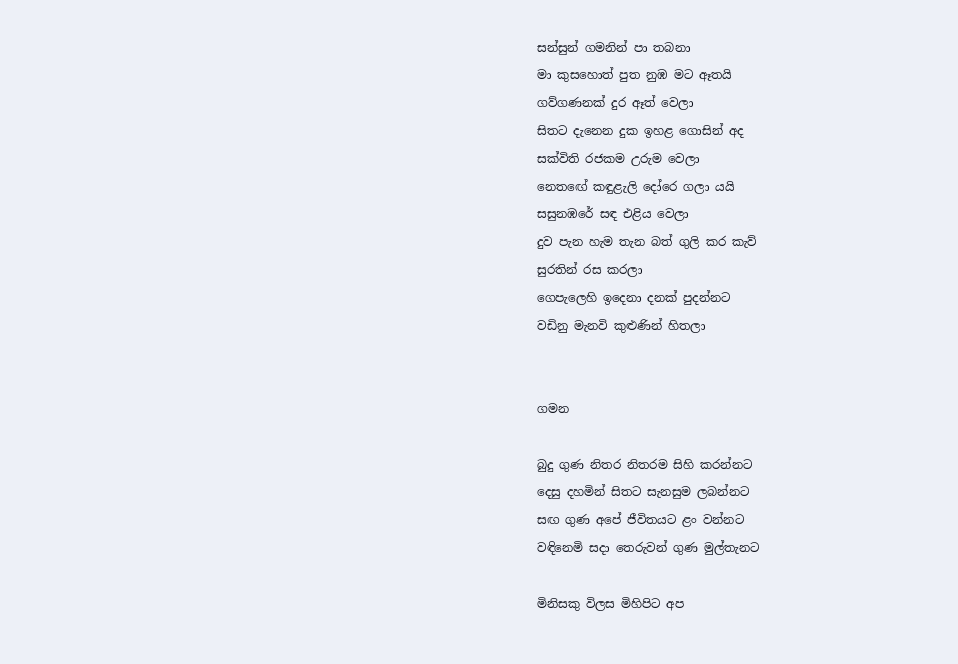සන්සුන් ගමනින් පා තබනා
මා කුසහොත් පුත නුඹ මට ඈතයි
ගව්ගණනක් දුර ඈත් වෙලා
සිතට දැනෙන දුක ඉහළ ගොසින් අද
සක්විති රජකම උරුම වෙලා
නෙතඟේ කඳුළැලි දෝරෙ ගලා යයි
සසුනඹරේ සඳ එළිය වෙලා
දුව පැන හැම තැන බත් ගුලි කර කැව්
සුරතින් රස කරලා
ගෙපැලෙහි ඉදෙනා දනක් පුදන්නට
වඩිනු මැනවි කුළුණින් හිතලා


ගමන

බුදු ගුණ නිතර නිතරම සිහි කරන්නට
දෙසු දහමින් සිතට සැනසුම ලබන්නට
සඟ ගුණ අපේ ජීවිතයට ළං වන්නට
වඳිනෙමි සදා තෙරුවන් ගුණ මුල්තැනට

මිනිසකු විලස මිහිපිට අප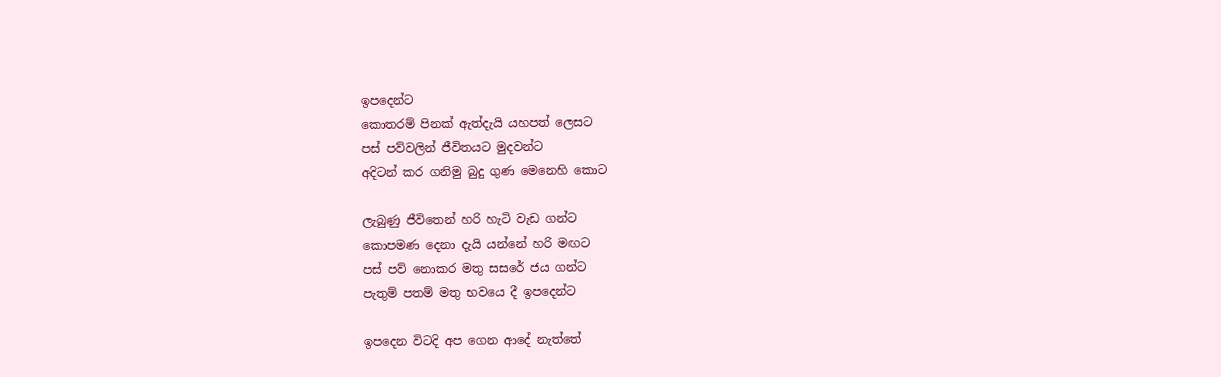ඉපදෙන්ට
කොතරම් පිනක් ඇත්දැයි යහපත් ලෙසට
පස් පව්වලින් ජීවිතයට මුදවන්ට
අදිටන් කර ගනිමු බුදු ගුණ මෙනෙහි කොට

ලැබුණු ජීවිතෙන් හරි හැටි වැඩ ගන්ට
කොපමණ දෙනා දැයි යන්නේ හරි මඟට
පස් පව් නොකර මතු සසරේ ජය ගන්ට
පැතුම් පතම් මතු භවයෙ දී ඉපදෙන්ට

ඉපදෙන විටදි අප ගෙන ආදේ නැත්තේ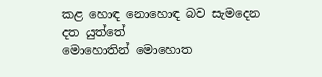කළ හොඳ නොහොඳ බව සැමදෙන දත යුත්තේ
මොහොතින් මොහොත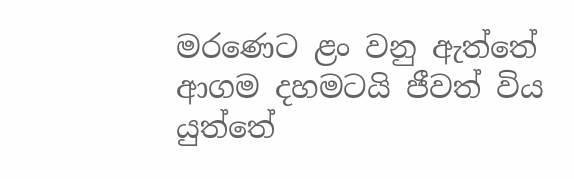මරණෙට ළං වනු ඇත්තේ
ආගම දහමටයි ජීවත් විය යුත්තේ